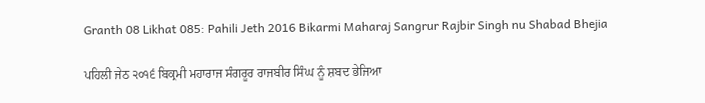Granth 08 Likhat 085: Pahili Jeth 2016 Bikarmi Maharaj Sangrur Rajbir Singh nu Shabad Bhejia

ਪਹਿਲੀ ਜੇਠ ੨੦੧੬ ਬਿਕ੍ਰਮੀ ਮਹਾਰਾਜ ਸੰਗਰੂਰ ਰਾਜਬੀਰ ਸਿੰਘ ਨੂੰ ਸ਼ਬਦ ਭੇਜਿਆ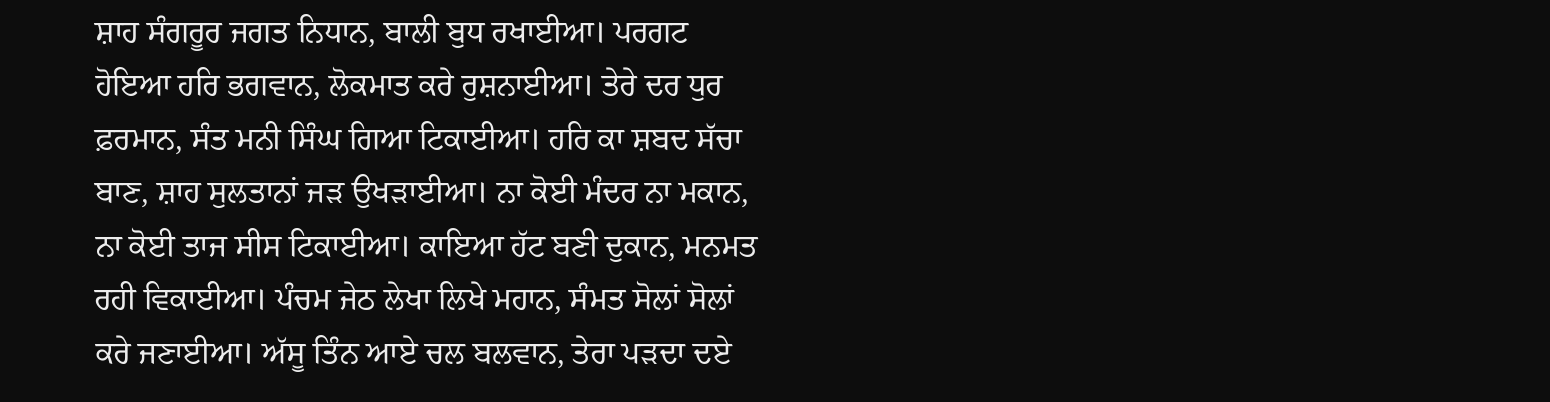ਸ਼ਾਹ ਸੰਗਰੂਰ ਜਗਤ ਨਿਧਾਨ, ਬਾਲੀ ਬੁਧ ਰਖਾਈਆ। ਪਰਗਟ ਹੋਇਆ ਹਰਿ ਭਗਵਾਨ, ਲੋਕਮਾਤ ਕਰੇ ਰੁਸ਼ਨਾਈਆ। ਤੇਰੇ ਦਰ ਧੁਰ ਫ਼ਰਮਾਨ, ਸੰਤ ਮਨੀ ਸਿੰਘ ਗਿਆ ਟਿਕਾਈਆ। ਹਰਿ ਕਾ ਸ਼ਬਦ ਸੱਚਾ ਬਾਣ, ਸ਼ਾਹ ਸੁਲਤਾਨਾਂ ਜੜ ਉਖੜਾਈਆ। ਨਾ ਕੋਈ ਮੰਦਰ ਨਾ ਮਕਾਨ, ਨਾ ਕੋਈ ਤਾਜ ਸੀਸ ਟਿਕਾਈਆ। ਕਾਇਆ ਹੱਟ ਬਣੀ ਦੁਕਾਨ, ਮਨਮਤ ਰਹੀ ਵਿਕਾਈਆ। ਪੰਚਮ ਜੇਠ ਲੇਖਾ ਲਿਖੇ ਮਹਾਨ, ਸੰਮਤ ਸੋਲਾਂ ਸੋਲਾਂ ਕਰੇ ਜਣਾਈਆ। ਅੱਸੂ ਤਿੰਨ ਆਏ ਚਲ ਬਲਵਾਨ, ਤੇਰਾ ਪੜਦਾ ਦਏ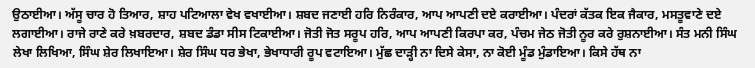ਉਠਾਈਆ। ਅੱਸੂ ਚਾਰ ਹੋ ਤਿਆਰ, ਸ਼ਾਹ ਪਟਿਆਲਾ ਵੇਖ ਵਖਾਈਆ। ਸ਼ਬਦ ਜਣਾਈ ਹਰਿ ਨਿਰੰਕਾਰ, ਆਪ ਆਪਣੀ ਦਏ ਕਰਾਈਆ। ਪੰਦਰਾਂ ਕੱਤਕ ਇਕ ਜੈਕਾਰ, ਮਸਤੂਵਾਣੇ ਦਏ ਲਗਾਈਆ। ਰਾਜੇ ਰਾਣੇ ਕਰੇ ਖ਼ਬਰਦਾਰ, ਸ਼ਬਦ ਡੰਡਾ ਸੀਸ ਟਿਕਾਈਆ। ਜੋਤੀ ਜੋਤ ਸਰੂਪ ਹਰਿ, ਆਪ ਆਪਣੀ ਕਿਰਪਾ ਕਰ, ਪੰਚਮ ਜੇਠ ਜੋਤੀ ਨੂਰ ਕਰੇ ਰੁਸ਼ਨਾਈਆ। ਸੰਤ ਮਨੀ ਸਿੰਘ ਲੇਖਾ ਲਿਖਿਆ, ਸਿੰਘ ਸ਼ੇਰ ਲਿਖਾਇਆ। ਸ਼ੇਰ ਸਿੰਘ ਧਰ ਭੇਖਾ, ਭੇਖਾਧਾਰੀ ਰੂਪ ਵਟਾਇਆ। ਮੁੱਛ ਦਾੜ੍ਹੀ ਨਾ ਦਿਸੇ ਕੇਸਾ, ਨਾ ਕੋਈ ਮੂੰਡ ਮੁੰਡਾਇਆ। ਕਿਸੇ ਹੱਥ ਨਾ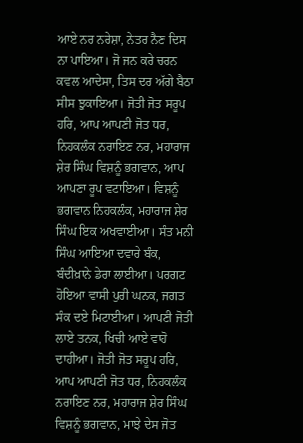ਆਏ ਨਰ ਨਰੇਸ਼ਾ, ਨੇਤਰ ਨੈਣ ਦਿਸ ਨਾ ਪਾਇਆ। ਜੋ ਜਨ ਕਰੇ ਚਰਨ ਕਵਲ ਆਦੇਸਾ, ਤਿਸ ਦਰ ਅੱਗੇ ਬੈਠਾ ਸੀਸ ਝੁਕਾਇਆ। ਜੋਤੀ ਜੋਤ ਸਰੂਪ ਹਰਿ, ਆਪ ਆਪਣੀ ਜੋਤ ਧਰ, ਨਿਹਕਲੰਕ ਨਰਾਇਣ ਨਰ, ਮਹਾਰਾਜ ਸ਼ੇਰ ਸਿੰਘ ਵਿਸ਼ਨੂੰ ਭਗਵਾਨ, ਆਪ ਆਪਣਾ ਰੂਪ ਵਟਾਇਆ। ਵਿਸ਼ਨੂੰ ਭਗਵਾਨ ਨਿਹਕਲੰਕ, ਮਹਾਰਾਜ ਸ਼ੇਰ ਸਿੰਘ ਇਕ ਅਖਵਾਈਆ। ਸੰਤ ਮਨੀ ਸਿੰਘ ਆਇਆ ਦਵਾਰੇ ਬੰਕ, ਬੰਦੀਖ਼ਾਨੇ ਡੇਰਾ ਲਾਈਆ। ਪਰਗਟ ਹੋਇਆ ਵਾਸੀ ਪੁਰੀ ਘਨਕ, ਜਗਤ ਸੰਕ ਦਏ ਮਿਟਾਈਆ। ਆਪਣੀ ਜੋਤੀ ਲਾਏ ਤਨਕ, ਖਿਚੀ ਆਏ ਵਾਹੋ ਦਾਹੀਆ। ਜੋਤੀ ਜੋਤ ਸਰੂਪ ਹਰਿ, ਆਪ ਆਪਣੀ ਜੋਤ ਧਰ, ਨਿਹਕਲੰਕ ਨਰਾਇਣ ਨਰ, ਮਹਾਰਾਜ ਸ਼ੇਰ ਸਿੰਘ ਵਿਸ਼ਨੂੰ ਭਗਵਾਨ, ਮਾਝੇ ਦੇਸ ਜੋਤ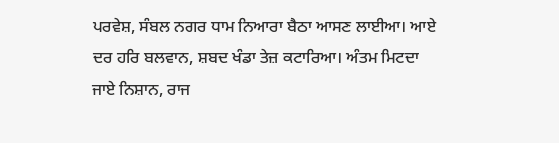ਪਰਵੇਸ਼, ਸੰਬਲ ਨਗਰ ਧਾਮ ਨਿਆਰਾ ਬੈਠਾ ਆਸਣ ਲਾਈਆ। ਆਏ ਦਰ ਹਰਿ ਬਲਵਾਨ, ਸ਼ਬਦ ਖੰਡਾ ਤੇਜ਼ ਕਟਾਰਿਆ। ਅੰਤਮ ਮਿਟਦਾ ਜਾਏ ਨਿਸ਼ਾਨ, ਰਾਜ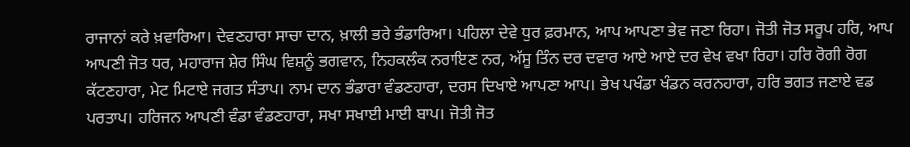ਰਾਜਾਨਾਂ ਕਰੇ ਖ਼ਵਾਰਿਆ। ਦੇਵਣਹਾਰਾ ਸਾਚਾ ਦਾਨ, ਖ਼ਾਲੀ ਭਰੇ ਭੰਡਾਰਿਆ। ਪਹਿਲਾ ਦੇਵੇ ਧੁਰ ਫ਼ਰਮਾਨ, ਆਪ ਆਪਣਾ ਭੇਵ ਜਣਾ ਰਿਹਾ। ਜੋਤੀ ਜੋਤ ਸਰੂਪ ਹਰਿ, ਆਪ ਆਪਣੀ ਜੋਤ ਧਰ, ਮਹਾਰਾਜ ਸ਼ੇਰ ਸਿੰਘ ਵਿਸ਼ਨੂੰ ਭਗਵਾਨ, ਨਿਹਕਲੰਕ ਨਰਾਇਣ ਨਰ, ਅੱਸੂ ਤਿੰਨ ਦਰ ਦਵਾਰ ਆਏ ਆਏ ਦਰ ਵੇਖ ਵਖਾ ਰਿਹਾ। ਹਰਿ ਰੋਗੀ ਰੋਗ ਕੱਟਣਹਾਰਾ, ਮੇਟ ਮਿਟਾਏ ਜਗਤ ਸੰਤਾਪ। ਨਾਮ ਦਾਨ ਭੰਡਾਰਾ ਵੰਡਣਹਾਰਾ, ਦਰਸ ਦਿਖਾਏ ਆਪਣਾ ਆਪ। ਭੇਖ ਪਖੰਡਾ ਖੰਡਨ ਕਰਨਹਾਰਾ, ਹਰਿ ਭਗਤ ਜਣਾਏ ਵਡ ਪਰਤਾਪ। ਹਰਿਜਨ ਆਪਣੀ ਵੰਡਾ ਵੰਡਣਹਾਰਾ, ਸਖਾ ਸਖਾਈ ਮਾਈ ਬਾਪ। ਜੋਤੀ ਜੋਤ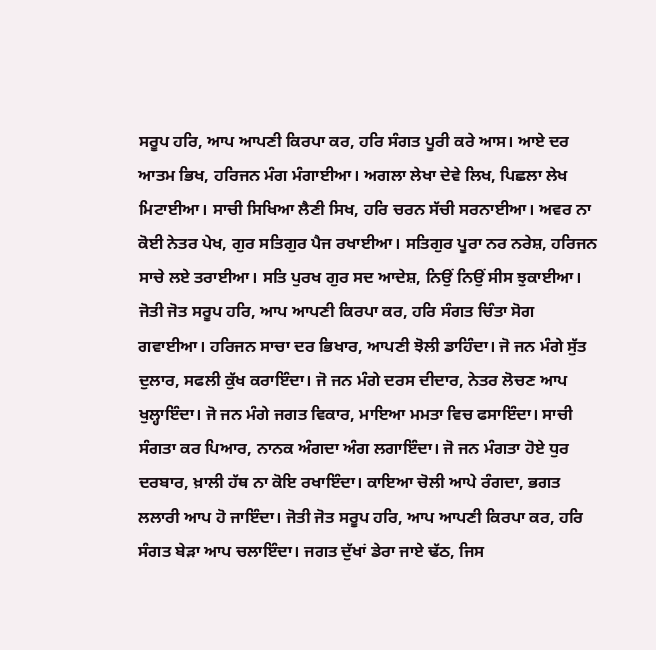ਸਰੂਪ ਹਰਿ, ਆਪ ਆਪਣੀ ਕਿਰਪਾ ਕਰ, ਹਰਿ ਸੰਗਤ ਪੂਰੀ ਕਰੇ ਆਸ। ਆਏ ਦਰ ਆਤਮ ਭਿਖ, ਹਰਿਜਨ ਮੰਗ ਮੰਗਾਈਆ। ਅਗਲਾ ਲੇਖਾ ਦੇਵੇ ਲਿਖ, ਪਿਛਲਾ ਲੇਖ ਮਿਟਾਈਆ। ਸਾਚੀ ਸਿਖਿਆ ਲੈਣੀ ਸਿਖ, ਹਰਿ ਚਰਨ ਸੱਚੀ ਸਰਨਾਈਆ। ਅਵਰ ਨਾ ਕੋਈ ਨੇਤਰ ਪੇਖ, ਗੁਰ ਸਤਿਗੁਰ ਪੈਜ ਰਖਾਈਆ। ਸਤਿਗੁਰ ਪੂਰਾ ਨਰ ਨਰੇਸ਼, ਹਰਿਜਨ ਸਾਚੇ ਲਏ ਤਰਾਈਆ। ਸਤਿ ਪੁਰਖ ਗੁਰ ਸਦ ਆਦੇਸ਼, ਨਿਉਂ ਨਿਉਂ ਸੀਸ ਝੁਕਾਈਆ। ਜੋਤੀ ਜੋਤ ਸਰੂਪ ਹਰਿ, ਆਪ ਆਪਣੀ ਕਿਰਪਾ ਕਰ, ਹਰਿ ਸੰਗਤ ਚਿੰਤਾ ਸੋਗ ਗਵਾਈਆ। ਹਰਿਜਨ ਸਾਚਾ ਦਰ ਭਿਖਾਰ, ਆਪਣੀ ਝੋਲੀ ਡਾਹਿੰਦਾ। ਜੋ ਜਨ ਮੰਗੇ ਸੁੱਤ ਦੁਲਾਰ, ਸਫਲੀ ਕੁੱਖ ਕਰਾਇੰਦਾ। ਜੋ ਜਨ ਮੰਗੇ ਦਰਸ ਦੀਦਾਰ, ਨੇਤਰ ਲੋਚਣ ਆਪ ਖੁਲ੍ਹਾਇੰਦਾ। ਜੋ ਜਨ ਮੰਗੇ ਜਗਤ ਵਿਕਾਰ, ਮਾਇਆ ਮਮਤਾ ਵਿਚ ਫਸਾਇੰਦਾ। ਸਾਚੀ ਸੰਗਤਾ ਕਰ ਪਿਆਰ, ਨਾਨਕ ਅੰਗਦਾ ਅੰਗ ਲਗਾਇੰਦਾ। ਜੋ ਜਨ ਮੰਗਤਾ ਹੋਏ ਧੁਰ ਦਰਬਾਰ, ਖ਼ਾਲੀ ਹੱਥ ਨਾ ਕੋਇ ਰਖਾਇੰਦਾ। ਕਾਇਆ ਚੋਲੀ ਆਪੇ ਰੰਗਦਾ, ਭਗਤ ਲਲਾਰੀ ਆਪ ਹੋ ਜਾਇੰਦਾ। ਜੋਤੀ ਜੋਤ ਸਰੂਪ ਹਰਿ, ਆਪ ਆਪਣੀ ਕਿਰਪਾ ਕਰ, ਹਰਿ ਸੰਗਤ ਬੇੜਾ ਆਪ ਚਲਾਇੰਦਾ। ਜਗਤ ਦੁੱਖਾਂ ਡੇਰਾ ਜਾਏ ਢੱਠ, ਜਿਸ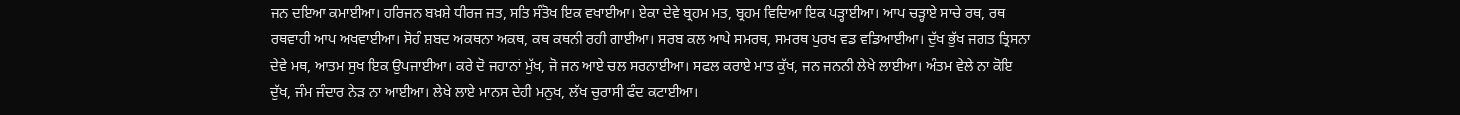ਜਨ ਦਇਆ ਕਮਾਈਆ। ਹਰਿਜਨ ਬਖ਼ਸ਼ੇ ਧੀਰਜ ਜਤ, ਸਤਿ ਸੰਤੋਖ ਇਕ ਵਖਾਈਆ। ਏਕਾ ਦੇਵੇ ਬ੍ਰਹਮ ਮਤ, ਬ੍ਰਹਮ ਵਿਦਿਆ ਇਕ ਪੜ੍ਹਾਈਆ। ਆਪ ਚੜ੍ਹਾਏ ਸਾਚੇ ਰਥ, ਰਥ ਰਥਵਾਹੀ ਆਪ ਅਖਵਾਈਆ। ਸੋਹੰ ਸ਼ਬਦ ਅਕਥਨਾ ਅਕਥ, ਕਥ ਕਥਨੀ ਰਹੀ ਗਾਈਆ। ਸਰਬ ਕਲ ਆਪੇ ਸਮਰਥ, ਸਮਰਥ ਪੁਰਖ ਵਡ ਵਡਿਆਈਆ। ਦੁੱਖ ਭੁੱਖ ਜਗਤ ਤ੍ਰਿਸਨਾ ਦੇਵੇ ਮਥ, ਆਤਮ ਸੁਖ ਇਕ ਉਪਜਾਈਆ। ਕਰੇ ਦੋ ਜਹਾਨਾਂ ਮੁੱਖ, ਜੋ ਜਨ ਆਏ ਚਲ ਸਰਨਾਈਆ। ਸਫਲ ਕਰਾਏ ਮਾਤ ਕੁੱਖ, ਜਨ ਜਨਨੀ ਲੇਖੇ ਲਾਈਆ। ਅੰਤਮ ਵੇਲੇ ਨਾ ਕੋਇ ਦੁੱਖ, ਜੰਮ ਜੰਦਾਰ ਨੇੜ ਨਾ ਆਈਆ। ਲੇਖੇ ਲਾਏ ਮਾਨਸ ਦੇਹੀ ਮਨੁਖ, ਲੱਖ ਚੁਰਾਸੀ ਫੰਦ ਕਟਾਈਆ।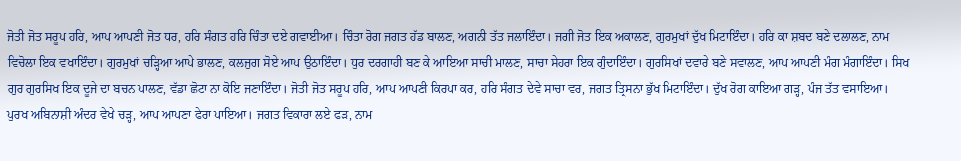ਜੋਤੀ ਜੋਤ ਸਰੂਪ ਹਰਿ, ਆਪ ਆਪਣੀ ਜੋਤ ਧਰ, ਹਰਿ ਸੰਗਤ ਹਰਿ ਚਿੰਤਾ ਦਏ ਗਵਾਈਆ। ਚਿੰਤਾ ਰੋਗ ਜਗਤ ਹੱਡ ਬਾਲਣ, ਅਗਨੀ ਤੱਤ ਜਲਾਇੰਦਾ। ਜਗੀ ਜੋਤ ਇਕ ਅਕਾਲਣ, ਗੁਰਮੁਖਾਂ ਦੁੱਖ ਮਿਟਾਇੰਦਾ। ਹਰਿ ਕਾ ਸ਼ਬਦ ਬਣੇ ਦਲਾਲਣ, ਨਾਮ ਵਿਚੋਲਾ ਇਕ ਵਖਾਇੰਦਾ। ਗੁਰਮੁਖਾਂ ਚੜ੍ਹਿਆ ਆਪੇ ਭਾਲਣ, ਕਲਜੁਗ ਸੋਏ ਆਪ ਉਠਾਇੰਦਾ। ਧੁਰ ਦਰਗਾਹੀ ਬਣ ਕੇ ਆਇਆ ਸਾਚੀ ਮਾਲਣ, ਸਾਚਾ ਸੇਹਰਾ ਇਕ ਗੁੰਦਾਇੰਦਾ। ਗੁਰਸਿਖਾਂ ਦਵਾਰੇ ਬਣੇ ਸਵਾਲਣ, ਆਪ ਆਪਣੀ ਮੰਗ ਮੰਗਾਇੰਦਾ। ਸਿਖ ਗੁਰ ਗੁਰਸਿਖ ਇਕ ਦੂਜੇ ਦਾ ਬਚਨ ਪਾਲਣ, ਵੱਡਾ ਛੋਟਾ ਨਾ ਕੋਇ ਜਣਾਇੰਦਾ। ਜੋਤੀ ਜੋਤ ਸਰੂਪ ਹਰਿ, ਆਪ ਆਪਣੀ ਕਿਰਪਾ ਕਰ, ਹਰਿ ਸੰਗਤ ਦੇਵੇ ਸਾਚਾ ਵਰ, ਜਗਤ ਤ੍ਰਿਸਨਾ ਭੁੱਖ ਮਿਟਾਇੰਦਾ। ਦੁੱਖ ਰੋਗ ਕਾਇਆ ਗੜ੍ਹ, ਪੰਜ ਤੱਤ ਵਸਾਇਆ। ਪੁਰਖ ਅਬਿਨਾਸ਼ੀ ਅੰਦਰ ਵੇਖੇ ਚੜ੍ਹ, ਆਪ ਆਪਣਾ ਫੇਰਾ ਪਾਇਆ। ਜਗਤ ਵਿਕਾਰਾ ਲਏ ਫੜ, ਨਾਮ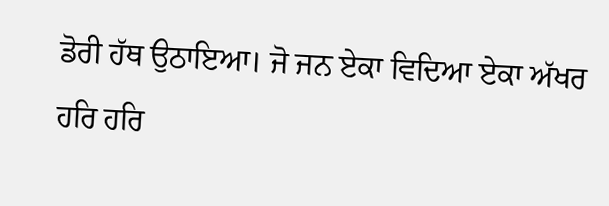ਡੋਰੀ ਹੱਥ ਉਠਾਇਆ। ਜੋ ਜਨ ਏਕਾ ਵਿਦਿਆ ਏਕਾ ਅੱਖਰ ਹਰਿ ਹਰਿ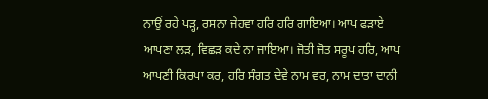ਨਾਉਂ ਰਹੇ ਪੜ੍ਹ, ਰਸਨਾ ਜੇਹਵਾ ਹਰਿ ਹਰਿ ਗਾਇਆ। ਆਪ ਫੜਾਏ ਆਪਣਾ ਲੜ, ਵਿਛੜ ਕਦੇ ਨਾ ਜਾਇਆ। ਜੋਤੀ ਜੋਤ ਸਰੂਪ ਹਰਿ, ਆਪ ਆਪਣੀ ਕਿਰਪਾ ਕਰ, ਹਰਿ ਸੰਗਤ ਦੇਵੇ ਨਾਮ ਵਰ, ਨਾਮ ਦਾਤਾ ਦਾਨੀ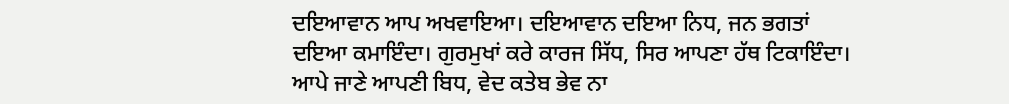ਦਇਆਵਾਨ ਆਪ ਅਖਵਾਇਆ। ਦਇਆਵਾਨ ਦਇਆ ਨਿਧ, ਜਨ ਭਗਤਾਂ ਦਇਆ ਕਮਾਇੰਦਾ। ਗੁਰਮੁਖਾਂ ਕਰੇ ਕਾਰਜ ਸਿੱਧ, ਸਿਰ ਆਪਣਾ ਹੱਥ ਟਿਕਾਇੰਦਾ। ਆਪੇ ਜਾਣੇ ਆਪਣੀ ਬਿਧ, ਵੇਦ ਕਤੇਬ ਭੇਵ ਨਾ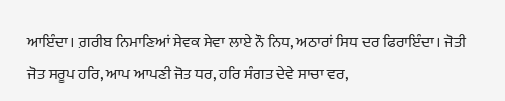ਆਇੰਦਾ। ਗ਼ਰੀਬ ਨਿਮਾਣਿਆਂ ਸੇਵਕ ਸੇਵਾ ਲਾਏ ਨੌ ਨਿਧ, ਅਠਾਰਾਂ ਸਿਧ ਦਰ ਫਿਰਾਇੰਦਾ। ਜੋਤੀ ਜੋਤ ਸਰੂਪ ਹਰਿ, ਆਪ ਆਪਣੀ ਜੋਤ ਧਰ, ਹਰਿ ਸੰਗਤ ਦੇਵੇ ਸਾਚਾ ਵਰ,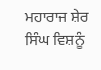ਮਹਾਰਾਜ ਸ਼ੇਰ ਸਿੰਘ ਵਿਸ਼ਨੂੰ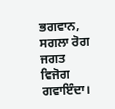ਭਗਵਾਨ, ਸਗਲਾ ਰੋਗ ਜਗਤ ਵਿਜੋਗ ਗਵਾਇੰਦਾ।